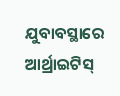ଯୁବାବସ୍ଥାରେ ଆର୍ଥ୍ରାଇଟିସ୍‌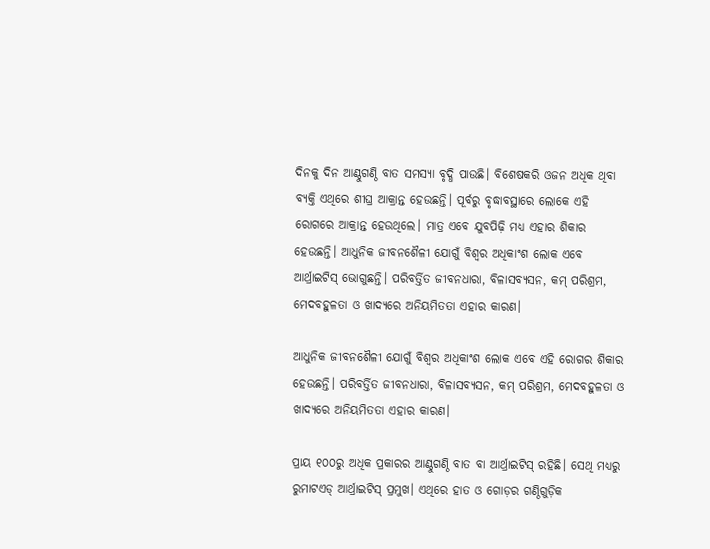ଦିନକୁ ଦିନ ଆଣ୍ଠୁଗଣ୍ଠି ବାତ ସମସ୍ୟା ବୃଦ୍ଧି ପାଉଛି। ବିଶେଷକରି ଓଜନ ଅଧିକ ଥିବା ବ୍ୟକ୍ତି ଏଥିରେ ଶୀଘ୍ର ଆକ୍ରାନ୍ତ ହେଉଛନ୍ତି। ପୂର୍ବରୁ ବୃଦ୍ଧାବସ୍ଥାରେ ଲୋକେ ଏହି ରୋଗରେ ଆକ୍ରାନ୍ତ ହେଉଥିଲେ। ମାତ୍ର ଏବେ ଯୁବପିଢ଼ି ମଧ୍ୟ ଏହାର ଶିକାର ହେଉଛନ୍ତି। ଆଧୁନିକ ଜୀବନଶୈଳୀ ଯୋଗୁଁ ବିଶ୍ବର ଅଧିକାଂଶ ଲୋକ ଏବେ ଆର୍ଥ୍ରାଇଟିସ୍‌ ଭୋଗୁଛନ୍ତି। ପରିବର୍ତ୍ତିତ ଜୀବନଧାରା, ବିଳାସବ୍ୟସନ, କମ୍‌ ପରିଶ୍ରମ, ମେଦବହୁଳତା ଓ ଖାଦ୍ୟରେ ଅନିୟମିତତା ଏହାର କାରଣ।

ଆଧୁନିକ ଜୀବନଶୈଳୀ ଯୋଗୁଁ ବିଶ୍ବର ଅଧିକାଂଶ ଲୋକ ଏବେ ଏହି ରୋଗର ଶିକାର ହେଉଛନ୍ତି। ପରିବର୍ତ୍ତିତ ଜୀବନଧାରା, ବିଳାସବ୍ୟସନ, କମ୍‌ ପରିଶ୍ରମ, ମେଦବହୁଳତା ଓ ଖାଦ୍ୟରେ ଅନିୟମିତତା ଏହାର କାରଣ।

ପ୍ରାୟ ୧୦୦ରୁ ଅଧିକ ପ୍ରକାରର ଆଣ୍ଠୁଗଣ୍ଠି ବାତ ବା ଆର୍ଥ୍ରାଇଟିସ୍‌ ରହିଛି। ସେଥି ମଧ୍ୟରୁ ରୁମାଟଏଡ୍‌ ଆର୍ଥ୍ରାଇଟିସ୍‌ ପ୍ରମୁଖ। ଏଥିରେ ହାତ ଓ ଗୋଡ଼ର ଗଣ୍ଠିଗୁଡ଼ିକ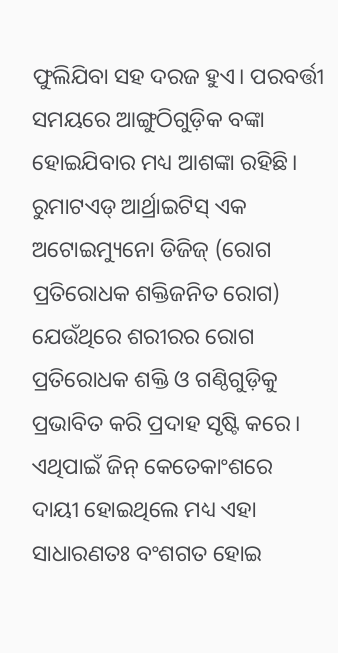ଫୁଲିଯିବା ସହ ଦରଜ ହୁଏ। ପରବର୍ତ୍ତୀ ସମୟରେ ଆଙ୍ଗୁଠିଗୁଡ଼ିକ ବଙ୍କା ହୋଇଯିବାର ମଧ୍ୟ ଆଶଙ୍କା ରହିଛି। ରୁମାଟଏଡ୍‌ ଆର୍ଥ୍ରାଇଟିସ୍‌ ଏକ ଅଟୋଇମ୍ୟୁନୋ ଡିଜିଜ୍‌ (ରୋଗ ପ୍ରତିରୋଧକ ଶକ୍ତିଜନିତ ରୋଗ) ଯେଉଁଥିରେ ଶରୀରର ରୋଗ ପ୍ରତିରୋଧକ ଶକ୍ତି ଓ ଗଣ୍ଠିଗୁଡ଼ିକୁ ପ୍ରଭାବିତ କରି ପ୍ରଦାହ ସୃଷ୍ଟି କରେ। ଏଥିପାଇଁ ଜିନ୍‌ କେତେକାଂଶରେ ଦାୟୀ ‌ହୋଇଥିଲେ ମଧ୍ୟ ଏହା ସାଧାରଣତଃ ବଂଶଗତ ହୋଇ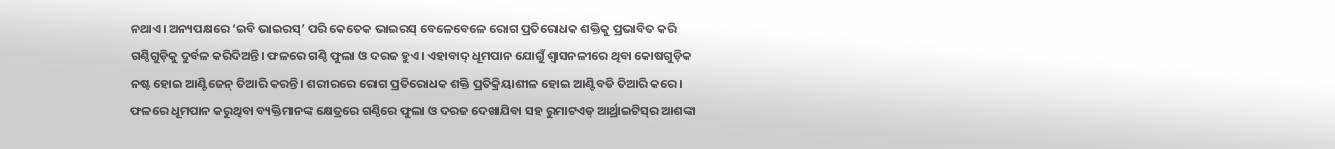ନଥାଏ। ଅନ୍ୟପକ୍ଷରେ ‘ଇବି ଭାଇରସ୍‌’ ପରି କେତେକ ଭାଇରସ୍‌ ‌ବେଳେବେଳେ ରୋଗ ପ୍ରତିରୋଧକ ଶକ୍ତିକୁ ପ୍ରଭାବିତ କରି ଗଣ୍ଠିଗୁଡ଼ିକୁ ଦୁର୍ବଳ କରିଦିଅନ୍ତି। ଫଳରେ ଗଣ୍ଠି ଫୁଲା ଓ ଦରଜ ହୁଏ। ଏହାବାଦ୍‌ ଧୂମପାନ ଯୋଗୁଁ ଶ୍ବାସନଳୀରେ ଥିବା କୋଷଗୁଡ଼ିକ ନଷ୍ଟ ହୋଇ ଆଣ୍ଟିଜେନ୍‌ ତିଆରି କରନ୍ତି। ଶରୀରରେ ରୋଗ ପ୍ରତିରୋଧକ ଶକ୍ତି ପ୍ରତିକ୍ରିୟାଶୀଳ ହୋଇ ଆଣ୍ଟିବଡି ତିଆରି କରେ। ଫଳରେ ଧୂମପାନ କରୁଥିବା ବ୍ୟକ୍ତିମାନଙ୍କ କ୍ଷେତ୍ରରେ ଗଣ୍ଠିରେ ଫୁଲା ଓ ଦରଜ ଦେଖାଯିବା ସହ ରୁମାଟଏଡ୍‌ ଆର୍ଥ୍ରାଇଟିସ୍‌ର ଆଶଙ୍କା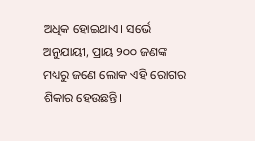ଅଧିକ ହୋଇଥାଏ। ସର୍ଭେ ଅନୁଯାୟୀ, ପ୍ରାୟ ୨୦୦ ଜଣଙ୍କ ମଧ୍ୟରୁ ଜଣେ ଲୋକ ଏହି ରୋଗର ଶିକାର ହେଉଛନ୍ତି।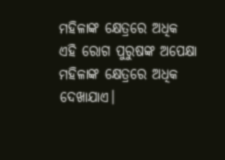ମହିଳାଙ୍କ ‌କ୍ଷେତ୍ରରେ ଅଧିକ
ଏହି ରୋଗ ପୁରୁଷଙ୍କ ଅପେକ୍ଷା ମହିଳାଙ୍କ କ୍ଷେତ୍ରରେ ଅଧିକ ଦେଖାଯାଏ।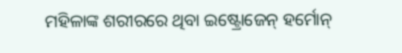ମହିଳାଙ୍କ ଶରୀରରେ ଥିବା ଇଷ୍ଟ୍ରୋଜେନ୍‌ ହର୍ମୋନ୍‌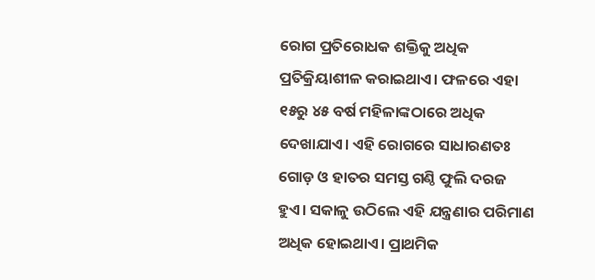ରୋଗ ପ୍ରତିରୋଧକ ଶକ୍ତିକୁ ଅଧିକ ପ୍ରତିକ୍ରିୟାଶୀଳ କରାଇଥାଏ। ଫଳରେ ଏହା ୧୫ରୁ ୪୫ ବର୍ଷ ମହିଳାଙ୍କଠାରେ ଅଧିକ ଦେଖାଯାଏ। ଏହି ରୋଗରେ ସାଧାରଣତଃ ଗୋଡ଼ ଓ ହାତର ସମସ୍ତ ଗଣ୍ଠି ଫୁଲି ଦରଜ ହୁଏ। ସକାଳୁ ଉଠିଲେ ଏହି ଯନ୍ତ୍ରଣାର ପରିମାଣ ଅଧିକ ହୋଇଥାଏ। ପ୍ରାଥମିକ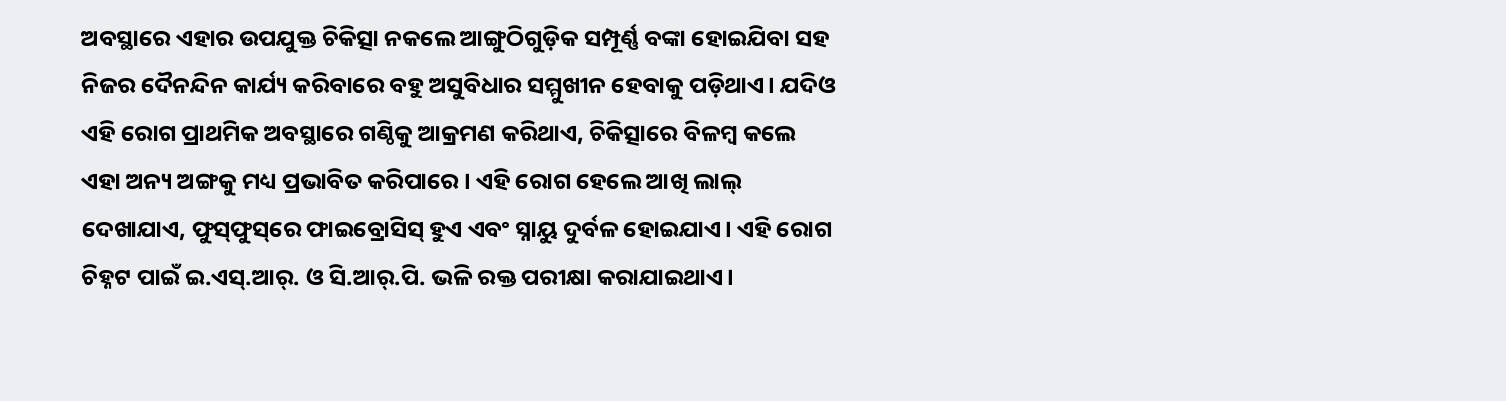ଅବସ୍ଥାରେ ଏହାର ଉପଯୁକ୍ତ ଚିକିତ୍ସା ନକଲେ ଆଙ୍ଗୁଠିଗୁଡ଼ିକ ସମ୍ପୂର୍ଣ୍ଣ ବଙ୍କା ହୋଇଯିବା ସହ ନିଜର ଦୈନନ୍ଦିନ କାର୍ଯ୍ୟ କରିବାରେ ବହୁ ଅସୁବିଧାର ସମ୍ମୁଖୀନ ହେବାକୁ ପଡ଼ିଥାଏ। ଯଦିଓ ଏହି ରୋଗ ପ୍ରାଥମିକ ଅବସ୍ଥାରେ ଗଣ୍ଠିକୁ ଆକ୍ରମଣ କରିଥାଏ, ଚିକିତ୍ସାରେ ବିଳମ୍ବ କଲେ ଏହା ଅନ୍ୟ ଅଙ୍ଗକୁ ମଧ୍ୟ ପ୍ରଭାବିତ କରିପାରେ। ଏହି ରୋଗ ହେଲେ ଆଖି ଲାଲ୍‌ ଦେଖାଯାଏ, ଫୁସ୍‌ଫୁସ୍‌ରେ ଫାଇବ୍ରୋସିସ୍‌ ହୁଏ ଏବଂ ସ୍ନାୟୁ ଦୁର୍ବଳ ହୋଇଯାଏ। ଏହି ରୋଗ ଚିହ୍ନଟ ପାଇଁ ଇ.ଏସ୍‌.ଆର୍‌. ଓ ସି.ଆର୍‌.ପି. ଭଳି ରକ୍ତ ପରୀକ୍ଷା କରାଯାଇଥାଏ।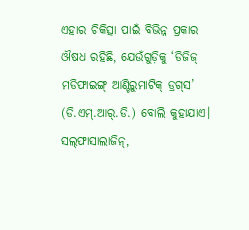ଏହାର ଚିକିତ୍ସା ପାଇଁ ବିଭିନ୍ନ ପ୍ରକାର ଔଷଧ ରହିଛି, ଯେଉଁଗୁଡ଼ିକୁ ‘ଡିଜିଜ୍ ମଡିଫାଇଙ୍ଗ୍‌ ଆଣ୍ଟିରୁମାଟିକ୍ ଡ୍ରଗ୍‌ସ’ (ଡି.ଏମ୍.ଆର୍‌.ଡି.) ବୋଲି କୁହାଯାଏ। ସଲ୍‌ଫାସାଲାଜିନ୍,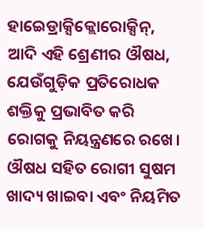ହାଇ‌େଡ୍ରାକ୍ସିକ୍ଲୋରୋକ୍ସିନ୍‌, ଆଦି ଏହି ଶ୍ରେଣୀର ଔଷଧ, ଯେଉଁଗୁଡ଼ିକ ପ୍ରତିରୋଧକ ଶକ୍ତିକୁ ପ୍ରଭାବିତ କରି ରୋଗକୁ ନିୟନ୍ତ୍ରଣରେ ରଖେ। ଔଷଧ ସହିତ ରୋଗୀ ସୁଷମ ଖାଦ୍ୟ ଖାଇବା ଏବଂ ନିୟମିତ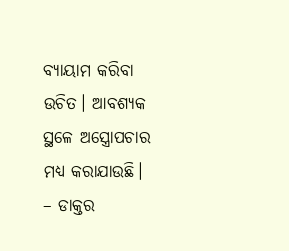ବ୍ୟାୟାମ କରିବା ଉଚିତ। ଆବଶ୍ୟକ ସ୍ଥଳେ ଅସ୍ତ୍ରୋପଚାର ମଧ୍ୟ କରାଯାଉଛି।
– ଡାକ୍ତର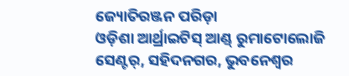ଜ୍ୟୋତିରଞ୍ଜନ ପରିଡ଼ା
ଓଡ଼ିଶା ଆର୍ଥ୍ରାଇଟିସ୍‌ ଆଣ୍ଡ୍‌ ରୁମାଟୋଲୋଜି ସେଣ୍ଟର୍‌, ସହିଦନଗର, ଭୁବନେଶ୍ବର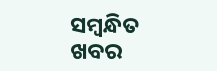ସମ୍ବନ୍ଧିତ ଖବର